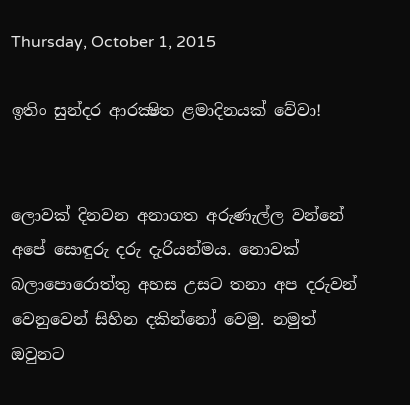Thursday, October 1, 2015

ඉතිං සුන්දර ආරක්‍ෂිත ළමාදිනයක් වේවා!


ලොවක් දිනවන අනාගත අරුණැල්ල වන්නේ අපේ සොඳුරු දරු දැරියන්මය. නොවක් බලාපොරොත්තු අහස උසට තනා අප දරුවන් වෙනුවෙන් සිහින දකින්නෝ වෙමු. නමුත් ඔවුනට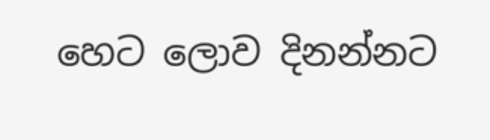හෙට ලොව දිනන්නට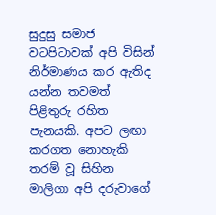සුදුසු සමාජ වටපිටාවක් අපි විසින් නිර්මාණය කර ඇතිද යන්න තවමත් පිළිතුරු රහිත පැනයකි. අපට ලඟා කරගත නොහැකි තරම් වූ සිහින මාලිගා අපි දරුවාගේ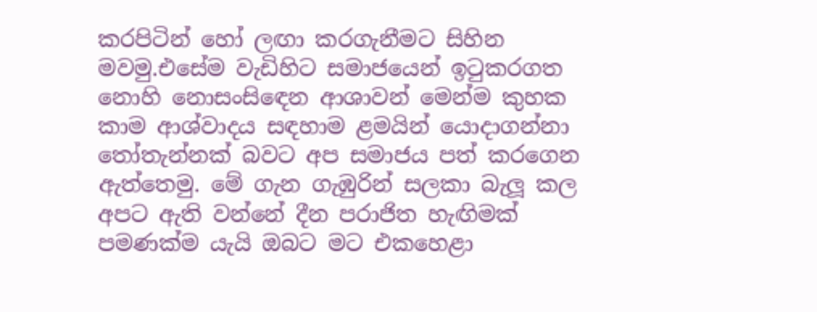කරපිටින් හෝ ලඟා කරගැනීමට සිහින මවමු.එසේම වැඩිහිට සමාජයෙන් ඉටුකරගත නොහි නොසංසිඳෙන ආශාවන් මෙන්ම කුහක කාම ආශ්වාදය සඳහාම ළමයින් යොදාගන්නා තෝතැන්නක් බවට අප සමාජය පත් කරගෙන ඇත්තෙමු. මේ ගැන ගැඹුරින් සලකා බැලූ කල අපට ඇති වන්නේ දීන පරාජිත හැඟිමක් පමණක්ම යැයි ඔබට මට එකහෙළා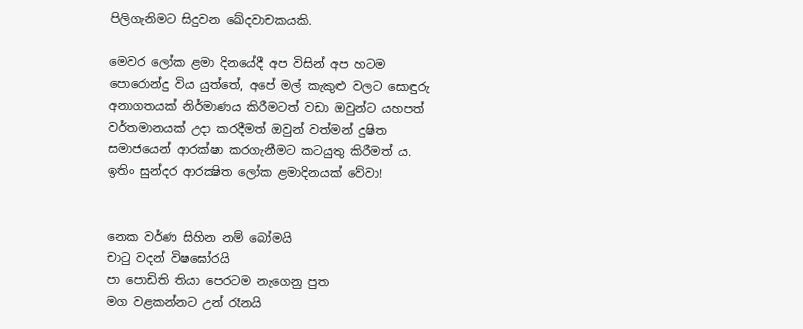පිලිගැනිමට සිදුවන ඛේදවාචකයකි.

මෙවර ලෝක ළමා දිනයේදී අප විසින් අප හටම පොරොන්දු විය යුත්තේ, අපේ මල් කැකුළු වලට සොඳුරු අනාගතයක් නිර්මාණය කිරීමටත් වඩා ඔවුන්ට යහපත් වර්තමානයක් උදා කරදීමත් ඔවුන් වත්මන් දුෂිත සමාජයෙන් ආරක්ෂා කරගැනීමට කටයුතු කිරීමත් ය. ඉතිං සුන්දර ආරක්‍ෂිත ලෝක ළමාදිනයක් වේවා!


නෙක වර්ණ සිහින නම් බෝමයි
චාටු වදන් විෂඝෝරයි
පා පොඩිති තියා පෙරටම නැගෙනු පුත
මග වළකන්නට උන් රෑනයි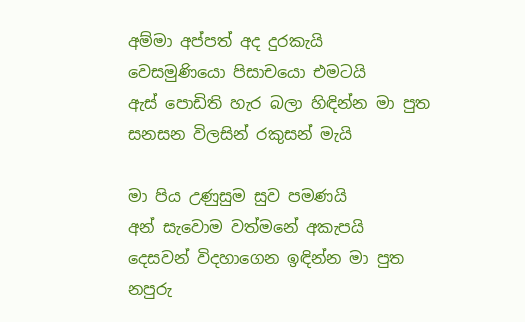අම්මා අප්පත් අද දුරකැයි
වෙසමුණියො පිසාචයො එමටයි
ඇස් පොඩිති හැර බලා හිඳින්න මා පුත
සනසන විලසින් රකුසන් මැයි

මා පිය උණුසුම සුව පමණයි
අන් සැවොම වත්මනේ අකැපයි
දෙසවන් විදහාගෙන ඉඳින්න මා පුත
නපුරු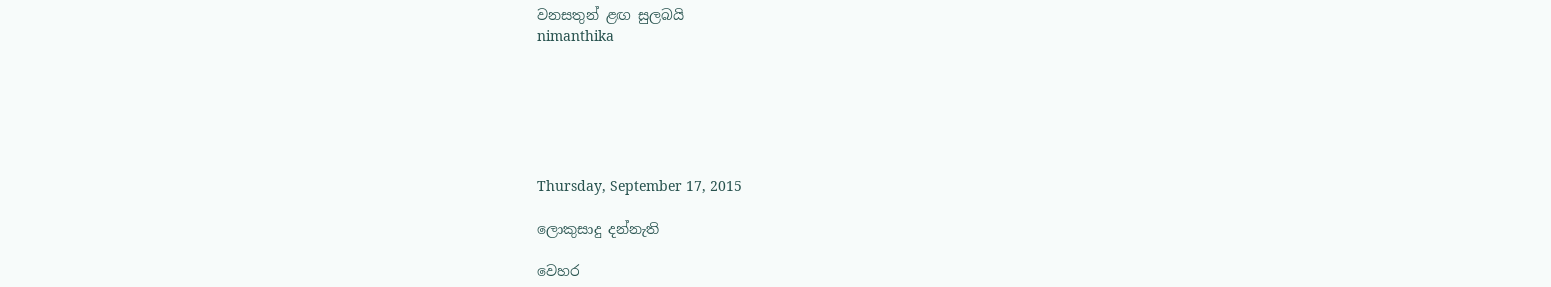වනසතුන් ළඟ සුලබයි
nimanthika






Thursday, September 17, 2015

ලොකුසාදු දන්නැති

වෙහර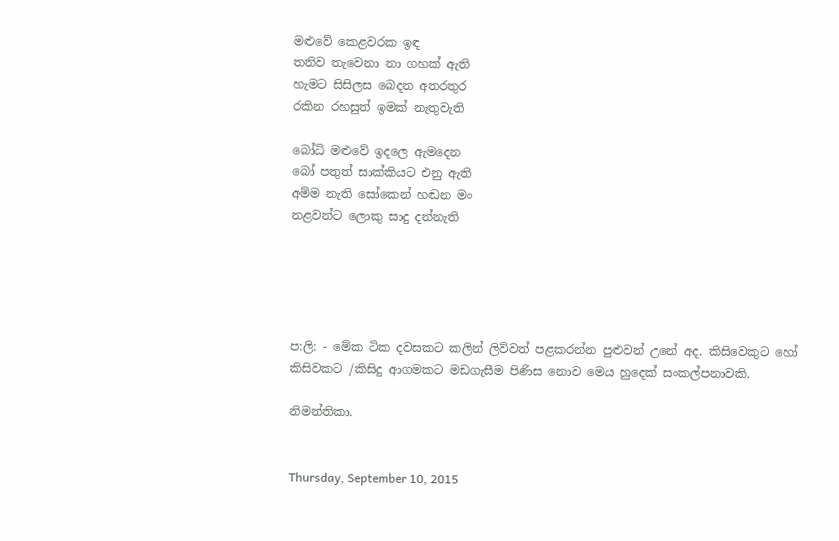මළුවේ කෙළවරක ඉඳ
තනිව තැවෙනා නා ගහක් ඇති
හැමට සිසිලස බෙදන අතරතුර
රකින රහසුත් ඉමක් නැතුවැති

බෝධි මළුවේ ඉදලෙ ඇමදෙන
බෝ පතුත් සාක්කියට එනු ඇති
අම්ම නැති සෝකෙන් හඬන මං
නළවන්ට ලොකු සාදු දන්නැති





ප:ලි: - මේක ටික දවසකට කලින් ලිව්වත් පළකරන්න පුළුවන් උනේ අද. කිසිවෙකුට හෝ කිසිවකට /කිසිදු ආගමකට මඩගැසීම පිණිස නොව මෙය හුදෙක් සංකල්පනාවකි.

නිමන්තිකා.


Thursday, September 10, 2015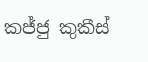කජ්ජු කුකීස්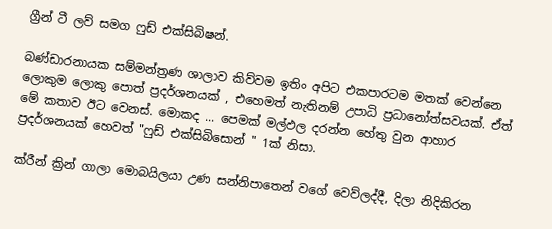ග්‍රීන් ටී ලව් සමග ෆුඩ් එක්සිබිෂන්.

බණ්ඩාරනායක සම්මන්ත්‍රණ ශාලාව කිව්වම ඉතිං අපිට එකපාරටම මතක් වෙන්නෙ ලොකුම ලොකු පොත් ප්‍රදර්ශනයක් , එහෙමත් නැතිනම් උපාධි ප්‍රධානෝත්සවයක්. ඒත් මේ කතාව ඊට වෙනස්. මොකද ... පෙමක් මල්ඵල දරන්න හේතු වුන ආහාර ප්‍රදර්ශනයක් හෙවත් "ෆුඩ් එක්සිබිසොන් " 1ක් නිසා.

ක්රීන් ක්‍රින් ගාලා මොබයිලයා උණ සන්නිපාතෙන් වගේ වෙව්ලද්දී, දිලා නිදිකිරන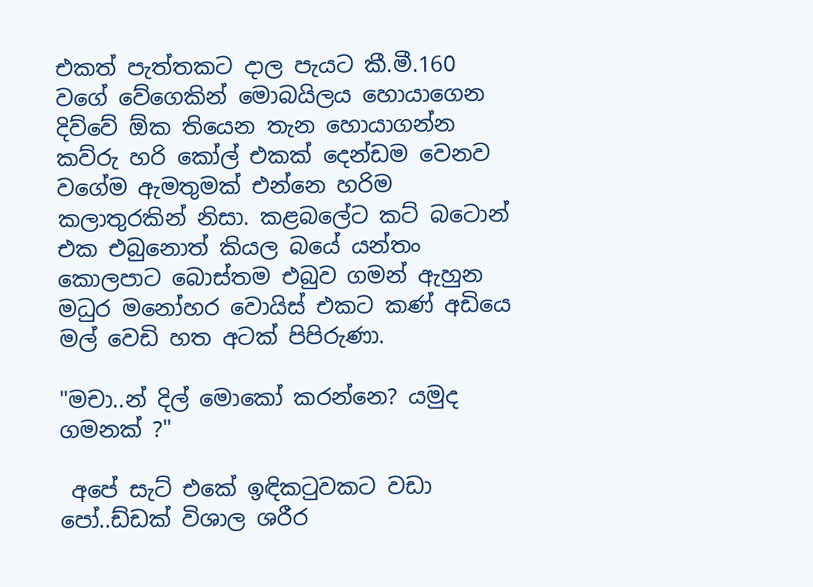එකත් පැත්තකට දාල පැයට කී.මී.160 වගේ වේගෙකින් මොබයිලය හොයාගෙන දිව්වේ ඕක තියෙන තැන හොයාගන්න කව්රු හරි කෝල් එකක් දෙන්ඩම වෙනව වගේම ඇමතුමක් එන්නෙ හරිම කලාතුරකින් නිසා. කළබලේට කට් බටොන් එක එබුනොත් කියල බයේ යන්තං කොලපාට බොස්තම එබුව ගමන් ඇහුන මධුර මනෝහර වොයිස් එකට කණ් අඩියෙ මල් වෙඩි හත අටක් පිපිරුණා.

"මචා..න් දිල් මොකෝ කරන්නෙ? යමුද ගමනක් ?"

 අපේ සැට් එකේ ඉඳිකටුවකට වඩා පෝ..ඩ්ඩක් විශාල ශරීර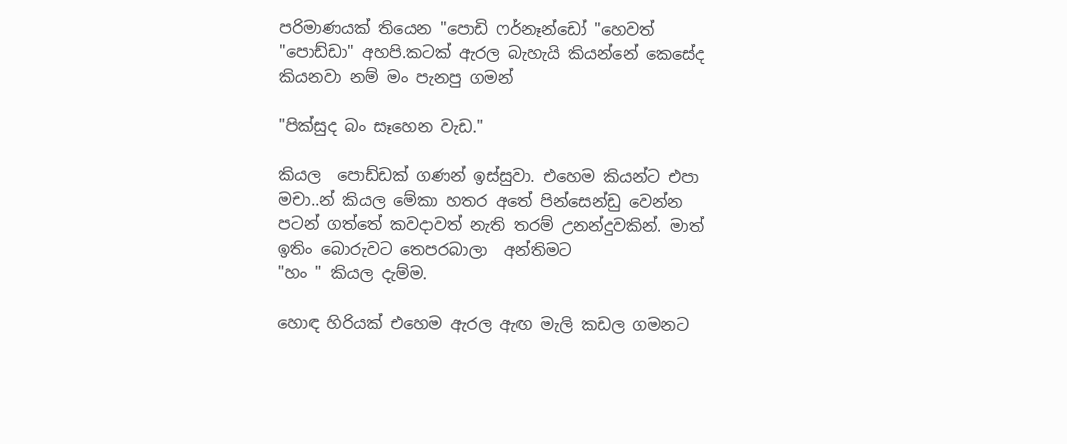පරිමාණයක් තියෙන "පොඩි ෆර්නෑන්ඩෝ "හෙවත් "පොඩ්ඩා" අහපි.කටක් ඇරල බැහැයි කියන්නේ කෙසේද  කියනවා නම් මං පැනපු ගමන්

"පික්සුද බං සෑහෙන වැඩ."

කියල  පොඩ්ඩක් ගණන් ඉස්සුවා. එහෙම කියන්ට එපා මචා..න් කියල මේකා හතර අතේ පින්සෙන්ඩු වෙන්න පටන් ගත්තේ කවදාවත් නැති තරම් උනන්දුවකින්. මාත් ඉතිං බොරුවට තෙපරබාලා  අන්තිමට
"හං " කියල දැම්ම.

හොඳ හිරියක් එහෙම ඇරල ඇඟ මැලි කඩල ගමනට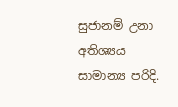සුජානම් උනා අතිශ්‍යය සාමාන්‍ය පරිදි.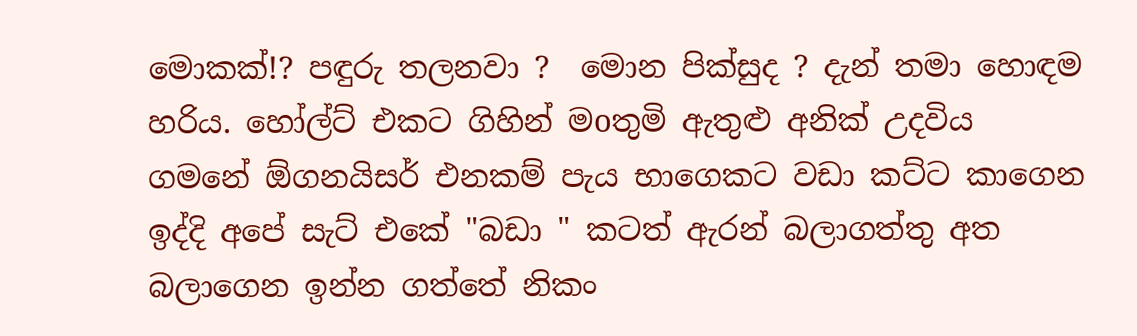මොකක්!? පඳුරු තලනවා ?  මොන පික්සුද ? දැන් තමා හොඳම හරිය. හෝල්ට් එකට ගිහින් මoතුමි ඇතුළු අනික් උදවිය ගමනේ ඕගනයිසර් එනකම් පැය භාගෙකට වඩා කට්ට කාගෙන ඉද්දි අපේ සැට් එකේ "බඩා " කටත් ඇරන් බලාගත්තු අත බලාගෙන ඉන්න ගත්තේ නිකං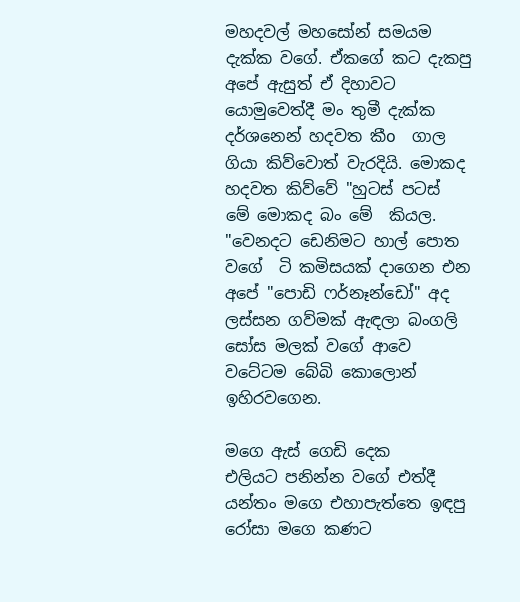මහදවල් මහසෝන් සමයම දැක්ක වගේ. ඒකගේ කට දැකපු අපේ ඇසුත් ඒ දිහාවට යොමුවෙත්දී මං තුමී දැක්ක දර්ශනෙන් හදවත කීo  ගාල ගියා කිව්වොත් වැරදියි. මොකද හදවත කිව්වේ "හුටස් පටස්  මේ මොකද බං මේ  කියල. "වෙනදට ඩෙනිමට හාල් පොත වගේ  ටි කමිසයක් දාගෙන එන අපේ "පොඩි ෆර්නෑන්ඩෝ" අද ලස්සන ගව්මක් ඇඳලා බංගලි සෝස මලක් වගේ ආවෙ වටේටම බේබි කොලොන් ඉහිරවගෙන.

මගෙ ඇස් ගෙඩි දෙක     එලියට පනින්න වගේ එත්දී යන්තං මගෙ එහාපැත්තෙ ඉඳපු රෝසා මගෙ කණට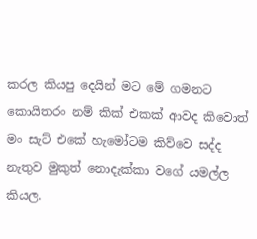කරල කියපු දෙයින් මට මේ ගමනට කොයිතරං නම් කික් එකක් ආවද කිවොත් මං සැට් එකේ හැමෝටම කිව්වෙ සද්ද නැතුව මුකුත් නොදැක්කා වගේ යමල්ල කියල.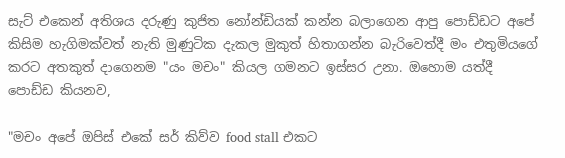සැට් එකෙන් අතිශය දරුණු කුජිත නෝන්ඩියක් කන්න බලාගෙන ආපු පොඩ්ඩට අපේ කිසිම හැගිමක්වත් නැති මුණුටික දැකල මුකුත් හිතාගන්න බැරිවෙත්දී මං එතුමියගේ කරට අතකුත් දාගෙනම "යං මචං" කියල ගමනට ඉස්සර උනා. ඔහොම යත්දී පොඩ්ඩ කියනව,

"මචං අපේ ඔපිස් එකේ සර් කිව්ව food stall එකට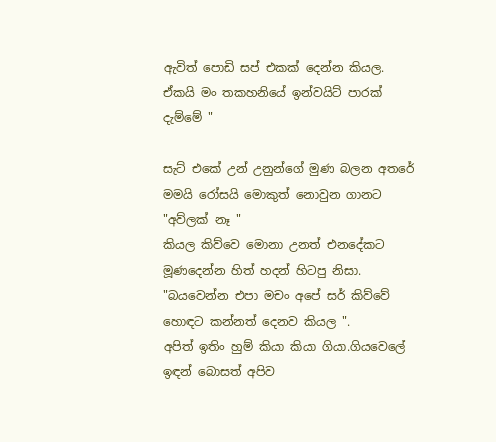ඇවිත් පොඩි සප් එකක් දෙන්න කියල. ඒකයි මං තකහනියේ ඉන්වයිට් පාරක් දැම්මේ "

සැට් එකේ උන් උනුන්ගේ මුණ බලන අතරේ මමයි රෝසයි මොකුත් නොවුන ගානට
"අව්ලක් නෑ "
කියල කිව්වෙ මොනා උනත් එනදේකට මූණදෙන්න හිත් හදන් හිටපු නිසා.
"බයවෙන්න එපා මචං අපේ සර් කිව්වේ හොඳට කන්නත් දෙනව කියල ".
අපිත් ඉතිං හුම් කියා කියා ගියා.ගියවෙලේ ඉඳන් බොසත් අපිව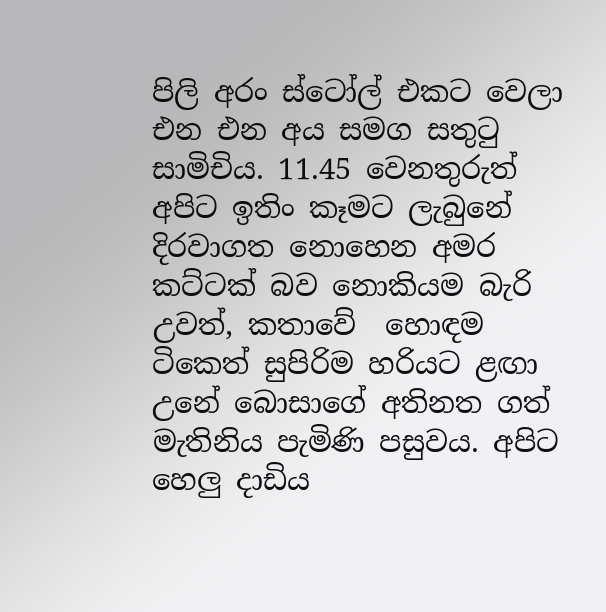පිලි අරං ස්ටෝල් එකට වෙලා එන එන අය සමග සතුටු සාමිචිය. 11.45 වෙනතුරුත් අපිට ඉතිං කෑමට ලැබුනේ දිරවාගත නොහෙන අමර කට්ටක් බව නොකියම බැරි උවත්, කතාවේ  හොඳම ටිකෙත් සුපිරිම හරියට ළඟා උනේ බොසාගේ අතිනත ගත් මැතිනිය පැමිණි පසුවය. අපිට හෙලු දාඩිය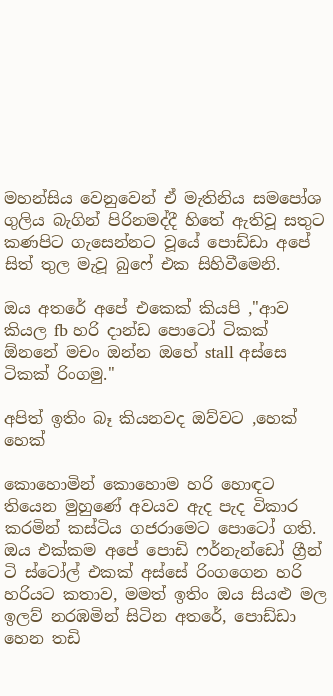මහන්සිය වෙනුවෙන් ඒ මැතිනිය සමපෝශ ගුලිය බැගින් පිරිනමද්දී හිතේ ඇතිවූ සතුට කණපිට ගැසෙන්නට වූයේ පොඩ්ඩා අපේ සිත් තුල මැවූ බුෆේ එක සිහිවීමෙනි.

ඔය අතරේ අපේ එකෙක් කියපි ,"ආව කියල fb හරි දාන්ඩ පොටෝ ටිකක් ඕනනේ මචං ඔන්න ඔහේ stall අස්සෙ ටිකක් රිංගමු."

අපිත් ඉතිං බෑ කියනවද ඔව්වට ,හෙක් හෙක්

කොහොමින් කොහොම හරි හොඳට තියෙන මුහුණේ අවයව ඇද පැද විකාර කරමින් කස්ටිය ගජරාමෙට පොටෝ ගති. ඔය එක්කම අපේ පොඩි ෆර්නැන්ඩෝ ග්‍රීන් ටි ස්ටෝල් එකක් අස්සේ රිංගගෙන හරි හරියට කතාව, මමත් ඉතිං ඔය සියළු මල ඉලව් නරඹමින් සිටින අතරේ, පොඩ්ඩා හෙන තඩි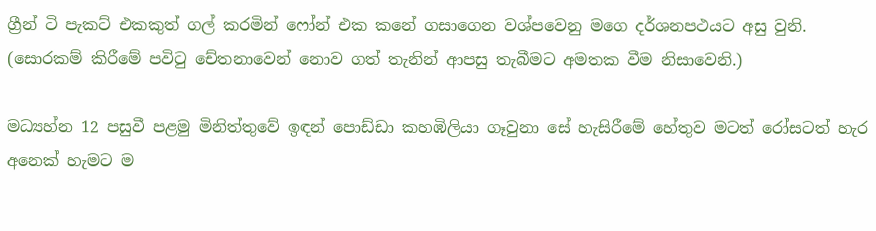ග්‍රීන් ටි පැකට් එකකුත් ගල් කරමින් ෆෝන් එක කනේ ගසාගෙන වශ්පවෙනු මගෙ දර්ශනපථයට අසු වුනි. (සොරකම් කිරීමේ පවිටු චේතනාවෙන් නොව ගත් තැනින් ආපසු තැබීමට අමතක වීම නිසාවෙනි.)

මධ්‍යහ්න 12 පසුවී පළමු මිනිත්තුවේ ඉඳන් පොඩ්ඩා කහඹිලියා ගෑවුනා සේ හැසිරීමේ හේතුව මටත් රෝසටත් හැර අනෙක් හැමට ම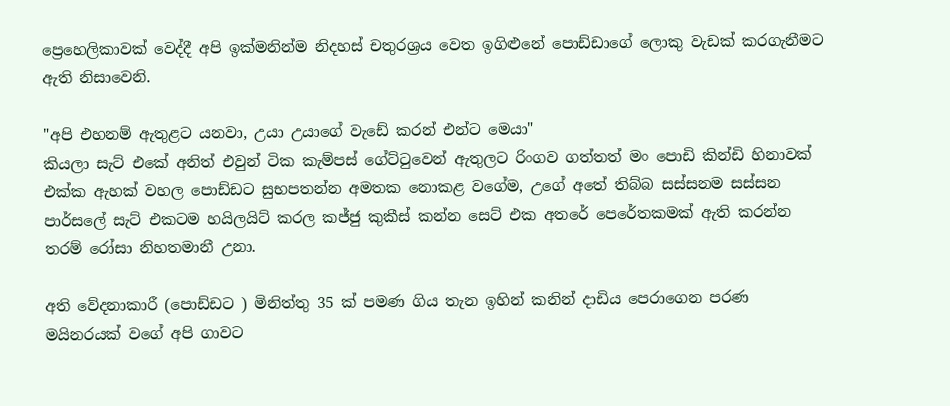ප්‍රෙහෙලිකාවක් වෙද්දී අපි ඉක්මනින්ම නිදහස් චතුරශ්‍රය වෙත ඉගිළුනේ පොඩ්ඩාගේ ලොකු වැඩක් කරගැනීමට ඇති නිසාවෙනි.

"අපි එහනම් ඇතුළට යනවා, උයා උයාගේ වැඩේ කරන් එන්ට මෙයා"
කියලා සැට් එකේ අනිත් එවුන් ටික කැම්පස් ගේට්ටුවෙන් ඇතුලට රිංගව ගත්තත් මං පොඩි කින්ඩි හිනාවක් එක්ක ඇහක් වහල පොඩ්ඩට සුභපතන්න අමතක නොකළ වගේම, උගේ අතේ තිබ්බ සස්සනම සස්සන පාර්සලේ සැට් එකටම හයිලයිට් කරල කජ්ජු කුකීස් කන්න සෙට් එක අතරේ පෙරේතකමක් ඇති කරන්න තරම් රෝසා නිහතමානී උනා.

අති වේදනාකාරී (පොඩ්ඩට ) මිනිත්තු 35 ක් පමණ ගිය තැන ඉහින් කනින් දාඩිය පෙරාගෙන පරණ මයිනරයක් වගේ අපි ගාවට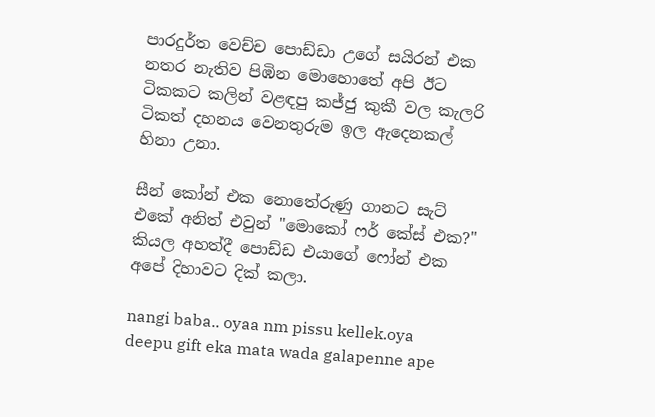පාරදුර්ත වෙච්ච පොඩ්ඩා උගේ සයිරන් එක නතර නැතිව පිඹින මොහොතේ අපි ඊට ටිකකට කලින් වළඳපු කජ්ජු කුකී වල කැලරි ටිකත් දහනය වෙනතුරුම ඉල ඇදෙනකල් හිනා උනා.

සීන් කෝන් එක නොතේරුණු ගානට සැට් එකේ අනිත් එවුන් "මොකෝ ෆර් කේස් එක?" කියල අහත්දී පොඩ්ඩ එයාගේ ෆෝන් එක අපේ දිහාවට දික් කලා.

nangi baba.. oyaa nm pissu kellek.oya deepu gift eka mata wada galapenne ape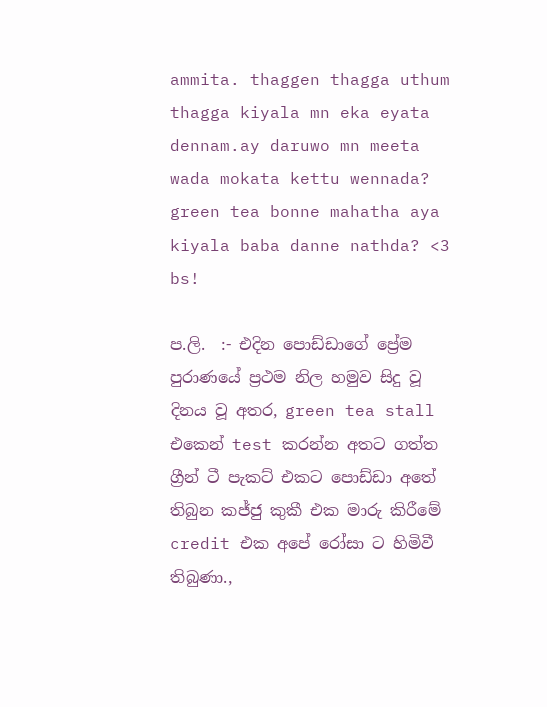ammita. thaggen thagga uthum thagga kiyala mn eka eyata dennam.ay daruwo mn meeta wada mokata kettu wennada? green tea bonne mahatha aya kiyala baba danne nathda? <3 bs!

ප.ලි.  :- එදින පොඩ්ඩාගේ ප්‍රේම පුරාණයේ ප්‍රථම නිල හමුව සිදු වූ දිනය වූ අතර, green tea stall එකෙන් test කරන්න අතට ගත්ත ග්‍රීන් ටී පැකට් එකට පොඩ්ඩා අතේ තිබුන කජ්ජු කුකී එක මාරු කිරීමේ credit එක අපේ රෝසා ට හිමිවී තිබුණා.,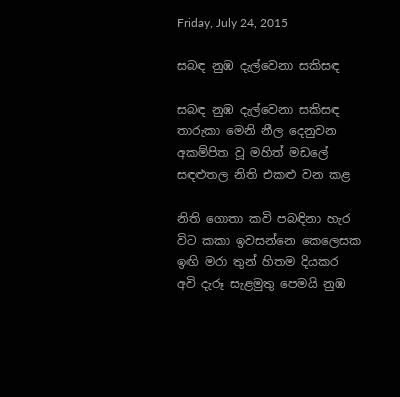Friday, July 24, 2015

සබඳ නුඹ දැල්වෙනා සකිසඳ

සබඳ නුඹ දැල්වෙනා සකිසඳ
තාරුකා මෙනි නීල දෙනුවන
අකම්පිත වූ මහිත් මඩලේ
සඳළුතල නිති එකළු වන කළ

නිති ගොතා කවි පබඳිනා හැර
විට කකා ඉවසන්නෙ කෙලෙසක
ඉඟි මරා තුන් හිතම දියකර
අවි දැරූ සැළමුතු පෙමයි නුඹ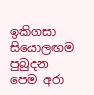ඉකිගසා සියොලඟම පුබුදන
පෙම අරා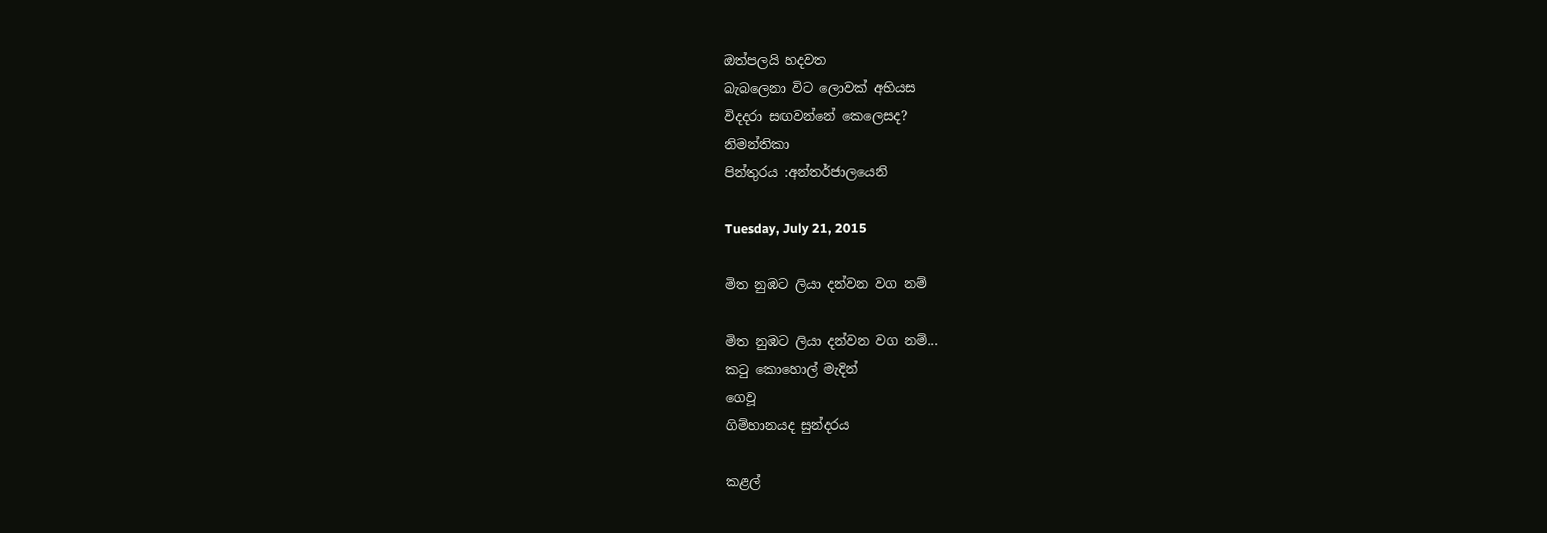ඔත්පලයි හදවත
බැබලෙනා විට ලොවක් අභියස
විදදරා සඟවන්නේ කෙලෙසද?
නිමන්තිකා
පින්තුරය :අන්තර්ජාලයෙනි

Tuesday, July 21, 2015

මිත නුඹට ලියා දන්වන වග නම්

මිත නුඹට ලියා දන්වන වග නම්...
කටු කොහොල් මැදින්
ගෙවූ
ගිම්හානයද සුන්දරය

කළල්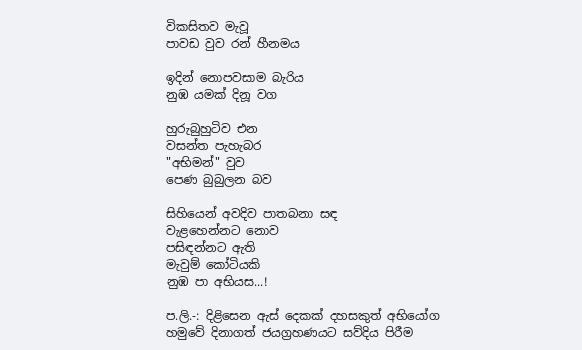විකසිතව මැවූ
පාවඩ වුව රන් හීනමය

ඉදින් නොපවසාම බැරිය
නුඹ යමක් දිනූ වග

හුරුබුහුටිව එන
වසන්ත පැහැබර
"අභිමන්" වුව
පෙණ බුබුලන බව

සිහියෙන් අවදිව පාතබනා සඳ
වැළහෙන්නට නොව
පසිඳන්නට ඇති
මැවුම් කෝටියකි
නුඹ පා අභියස...!

ප.ලි.-: දිළිසෙන ඇස් දෙකක් දහසකුත් අභියෝග හමුවේ දිනාගත් ජයග්‍රහණයට සව්දිය පිරීම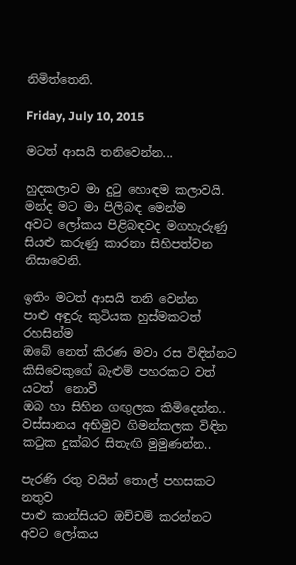නිමිත්තෙනි.

Friday, July 10, 2015

මටත් ආසයි තනිවෙන්න...

හුදකලාව මා දුටු හොඳම කලාවයි.
මන්ද මට මා පිලිබඳ මෙන්ම
අවට ලෝකය පිළිබඳවද මගහැරුණු
සියළු කරුණු කාරනා සිහිපත්වන නිසාවෙනි.

ඉතිං මටත් ආසයි තනි වෙන්න
පාළු අඳුරු කුටියක හුස්මකටත් රහසින්ම
ඔබේ නෙත් කිරණ මවා රස විඳින්නට
කිසිවෙකුගේ බැළුම් පහරකට වත් යටත්  නොවී
ඔබ හා සිහින ගඟුලක කිමිදෙන්න..
වස්සානය අභිමුව ගිමන්කලක විඳින
කටුක දුක්බර සිතැඟි මුමුණන්න..

පැරණි රතු වයින් තොල් පහසකට නතුව
පාළු කාන්සියට ඔච්චම් කරන්නට
අවට ලෝකය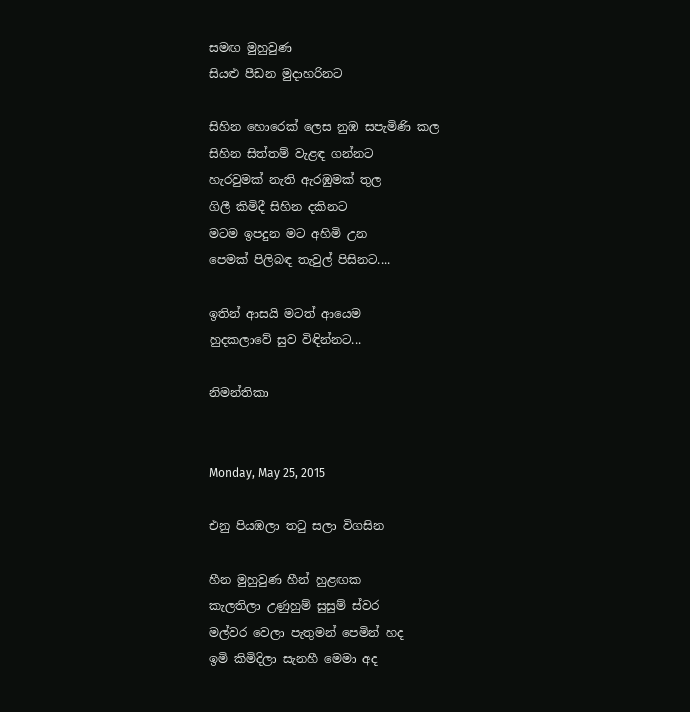සමඟ මුහුවුණ
සියළු පීඩන මුදාහරිනට

සිහින හොරෙක් ලෙස නුඹ සපැමිණි කල
සිහින සිත්තම් වැළඳ ගන්නට
හැරවුමක් නැති ඇරඹුමක් තුල
ගිලී කිමිදී සිහින දකිනට
මටම ඉපදුන මට අහිමි උන
පෙමක් පිලිබඳ තැවුල් පිසිනට....

ඉතින් ආසයි මටත් ආයෙම
හුදකලාවේ සුව විඳින්නට...

නිමන්තිකා


Monday, May 25, 2015

එනු පියඹලා තටු සලා විගසින

හීන මුහුවුණ හීන් හුළඟක
කැලතිලා උණුහුම් සුසුම් ස්වර
මල්වර වෙලා පැතුමන් පෙමින් හද
ඉමි කිමිදිලා සැනහී මෙමා අද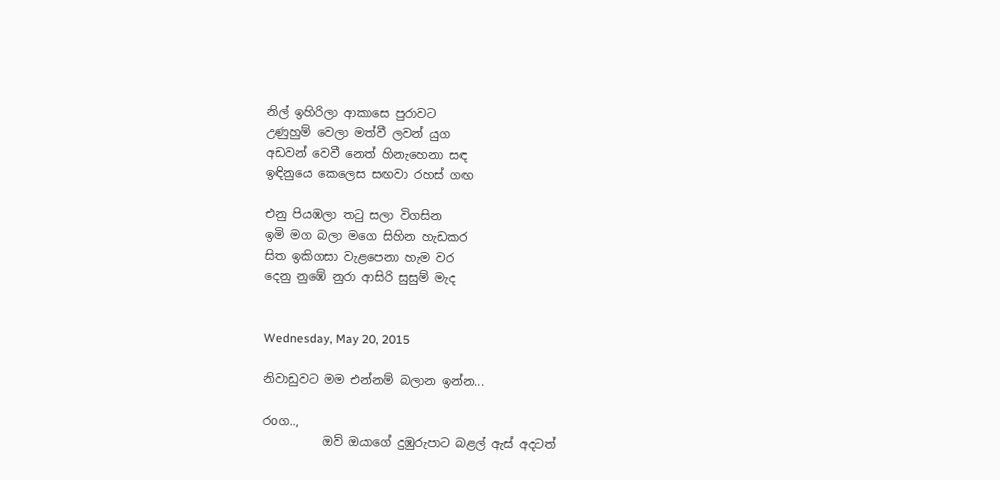නිල් ඉහිරිලා ආකාසෙ පුරාවට
උණුහුම් වෙලා මත්වී ලවන් යුග
අඩවන් වෙවී නෙත් හිනැහෙනා සඳ
ඉඳිනුයෙ කෙලෙස සඟවා රහස් ගඟ

එනු පියඹලා තටු සලා විගසින
ඉමි මග බලා මගෙ සිහින හැඩකර
සිත ඉකිගසා වැළපෙනා හැම වර
දෙනු නුඹේ නුරා ආසිරි සුසුම් මැද


Wednesday, May 20, 2015

නිවාඩුවට මම එන්නම් බලාන ඉන්න...

රoග..,
          ඔව් ඔයාගේ දුඹුරුපාට බළල් ඇස් අදටත්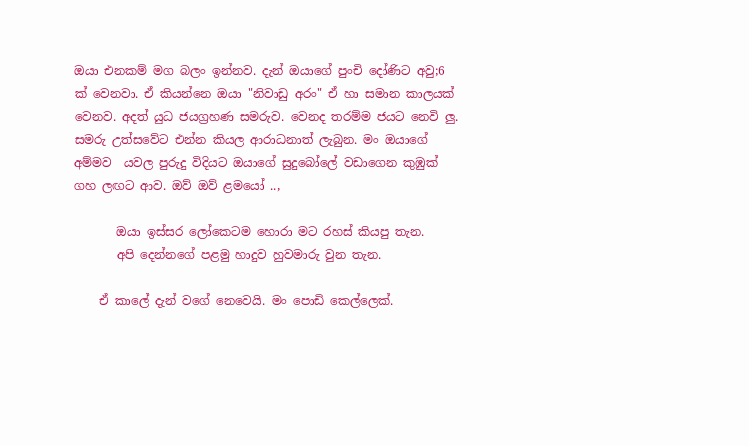ඔයා එනකම් මග බලං ඉන්නව. දැන් ඔයාගේ පුංචි දෝණිට අවු;6 ක් වෙනවා. ඒ කියන්නෙ ඔයා "නිවාඩු අරං" ඒ හා සමාන කාලයක් වෙනව. අදත් යුධ ජයග්‍රහණ සමරුව. වෙනද තරම්ම ජයට නෙවි ලු. සමරු උත්සවේට එන්න කියල ආරාධනාත් ලැබුන. මං ඔයාගේ අම්මව  යවල පුරුදු විදියට ඔයාගේ සුදුබෝලේ වඩාගෙන කුඹුක් ගහ ලඟට ආව. ඔව් ඔව් ළමයෝ ..,

       ඔයා ඉස්සර ලෝකෙටම හොරා මට රහස් කියපු තැන.
       අපි දෙන්නගේ පළමු හාදුව හුවමාරු වුන තැන.

    ඒ කාලේ දැන් වගේ නෙවෙයි. මං පොඩි කෙල්ලෙක්.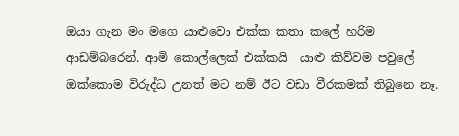ඔයා ගැන මං මගෙ යාළුවො එක්ක කතා කලේ හරිම ආඩම්බරෙන්. ආමි කොල්ලෙක් එක්කයි  යාළු කිව්වම පවුලේ ඔක්කොම විරුද්ධ උනත් මට නම් ඊට වඩා වීරකමක් තිබුනෙ නෑ.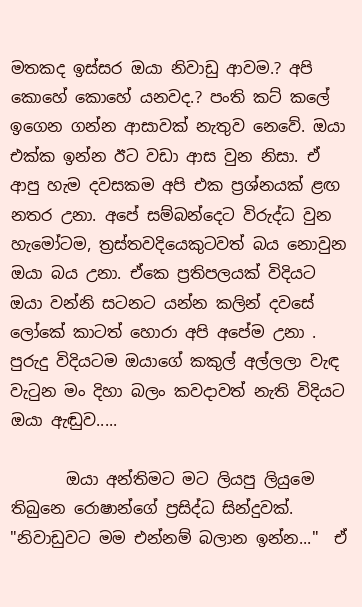මතකද ඉස්සර ඔයා නිවාඩු ආවම.? අපි කොහේ කොහේ යනවද.? පංති කට් කලේ ඉගෙන ගන්න ආසාවක් නැතුව නෙවේ. ඔයා එක්ක ඉන්න ඊට වඩා ආස වුන නිසා. ඒ ආපු හැම දවසකම අපි එක ප්‍රශ්නයක් ළඟ නතර උනා. අපේ සම්බන්දෙට විරුද්ධ වුන හැමෝටම, ත්‍රස්තවදියෙකුටවත් බය නොවුන ඔයා බය උනා. ඒකෙ ප්‍රතිපලයක් විදියට ඔයා වන්නි සටනට යන්න කලින් දවසේ ලෝකේ කාටත් හොරා අපි අපේම උනා . පුරුදු විදියටම ඔයාගේ කකුල් අල්ලලා වැඳ වැටුන මං දිහා බලං කවදාවත් නැති විදියට ඔයා ඇඬුව.....

       ඔයා අන්තිමට මට ලියපු ලියුමෙ තිබුනෙ රොෂාන්ගේ ප්‍රසිද්ධ සින්දුවක්. "නිවාඩුවට මම එන්නම් බලාන ඉන්න..."  ඒ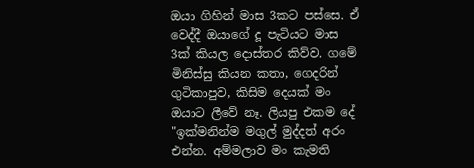ඔයා ගිහින් මාස 3කට පස්සෙ. ඒ වෙද්දී ඔයාගේ දූ පැටියට මාස 3ක් කියල දොස්තර කිව්ව. ගමේ මිනිස්සු කියන කතා, ගෙදරින් ගුටිකාපුව, කිසිම දෙයක් මං ඔයාට ලීවේ නෑ. ලියපු එකම දේ "ඉක්මනින්ම මගුල් මුද්දත් අරං එන්න. අම්මලාව මං කැමති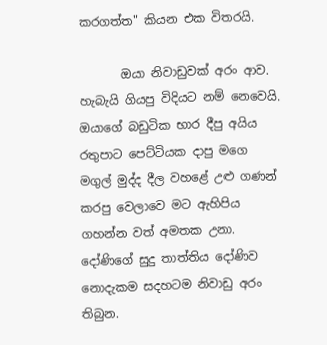කරගත්ත" කියන එක විතරයි.

       ඔයා නිවාඩුවක් අරං ආව. හැබැයි ගියපු විදියට නම් නෙවෙයි. ඔයාගේ බඩුටික භාර දීපු අයිය  රතුපාට පෙට්ටියක දාපු මගෙ මගුල් මුද්ද දීල වහළේ උළු ගණන් කරපු වෙලාවෙ මට ඇහිපිය ගහන්න වත් අමතක උනා. දෝණිගේ සුදු තාත්තිය දෝණිව නොදැකම සදහටම නිවාඩු අරං තිබුන.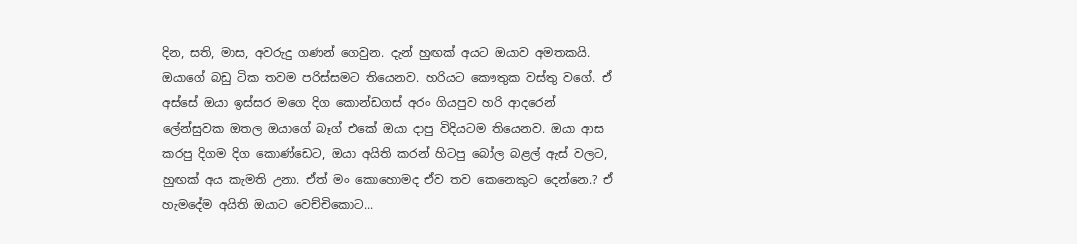දින, සති, මාස, අවරුදු ගණන් ගෙවුන. දැන් හුඟක් අයට ඔයාව අමතකයි. ඔයාගේ බඩු ටික තවම පරිස්සමට තියෙනව. හරියට කෞතුක වස්තු වගේ. ඒ අස්සේ ඔයා ඉස්සර මගෙ දිග කොන්ඩගස් අරං ගියපුව හරි ආදරෙන් ලේන්සුවක ඔතල ඔයාගේ බෑග් එකේ ඔයා දාපු විදියටම තියෙනව. ඔයා ආස කරපු දිගම දිග කොණ්ඩෙට, ඔයා අයිති කරන් හිටපු බෝල බළල් ඇස් වලට, හුඟක් අය කැමති උනා. ඒත් මං කොහොමද ඒව තව කෙනෙකුට දෙන්නෙ.? ඒ හැමදේම අයිති ඔයාට වෙච්චිකොට...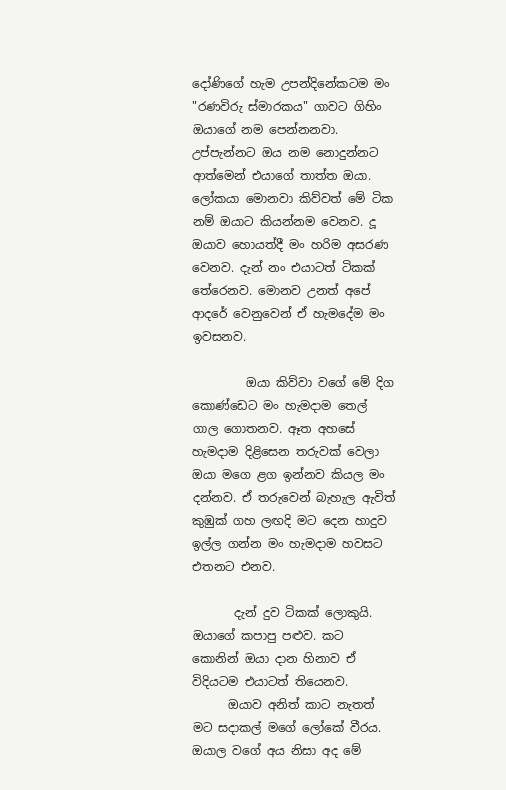දෝණිගේ හැම උපන්දිනේකටම මං "රණවිරු ස්මාරකය" ගාවට ගිහිං ඔයාගේ නම පෙන්නනවා. උප්පැන්නට ඔය නම නොදුන්නට ආත්මෙන් එයාගේ තාත්ත ඔයා. ලෝකයා මොනවා කිව්වත් මේ ටික නම් ඔයාට කියන්නම වෙනව. දූ ඔයාව හොයත්දී මං හරිම අසරණ වෙනව. දැන් නං එයාටත් ටිකක් තේරෙනව. මොනව උනත් අපේ ආදරේ වෙනුවෙන් ඒ හැමදේම මං ඉවසනව.

         ඔයා කිව්වා වගේ මේ දිග කොණ්ඩෙට මං හැමදාම තෙල් ගාල ගොතනව. ඈත අහසේ හැමදාම දිළිසෙන තරුවක් වෙලා ඔයා මගෙ ළග ඉන්නව කියල මං දන්නව. ඒ තරුවෙන් බැහැල ඇවිත් කුඹුක් ගහ ලඟදි මට දෙන හාදුව ඉල්ල ගන්න මං හැමදාම හවසට එතනට එනව.

       දැන් දුව ටිකක් ලොකුයි. ඔයාගේ කපාපු පළුව. කට කොනින් ඔයා දාන හිනාව ඒ විදියටම එයාටත් තියෙනව.
      ඔයාව අනිත් කාට නැතත් මට සදාකල් මගේ ලෝකේ වීරය. ඔයාල වගේ අය නිසා අද මේ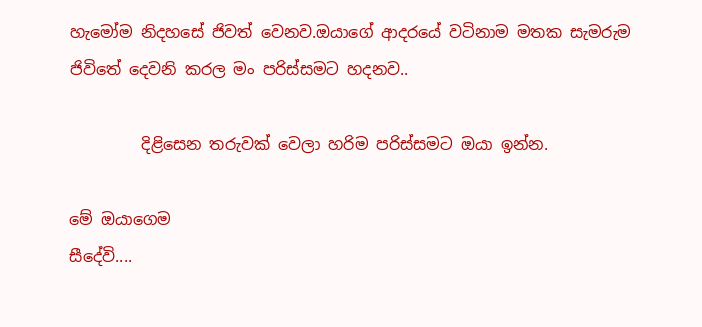හැමෝම නිදහසේ ජිවත් වෙනව.ඔයාගේ ආදරයේ වටිනාම මතක සැමරුම ජිවිතේ දෙවනි කරල මං පරිස්සමට හදනව..

         දිළිසෙන තරුවක් වෙලා හරිම පරිස්සමට ඔයා ඉන්න.

මේ ඔයාගෙම
සීදේවි....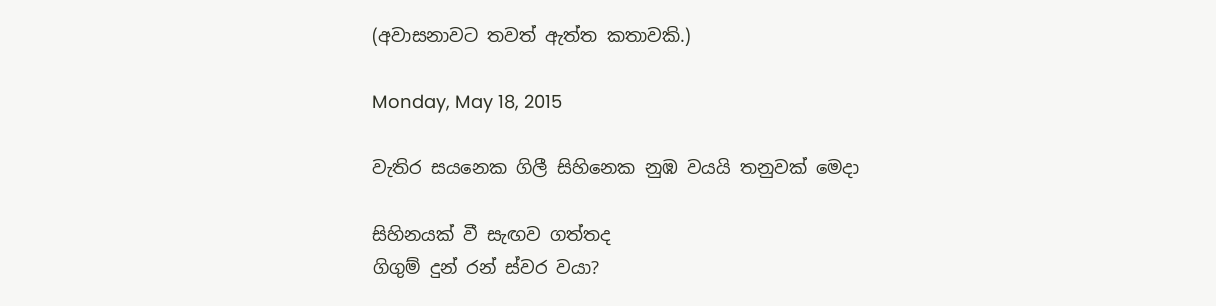(අවාසනාවට තවත් ඇත්ත කතාවකි.)

Monday, May 18, 2015

වැතිර සයනෙක ගිලී සිහිනෙක නුඹ වයයි තනුවක් මෙදා

සිහිනයක් වී සැඟව ගත්තද
ගිගුම් දුන් රන් ස්වර වයා?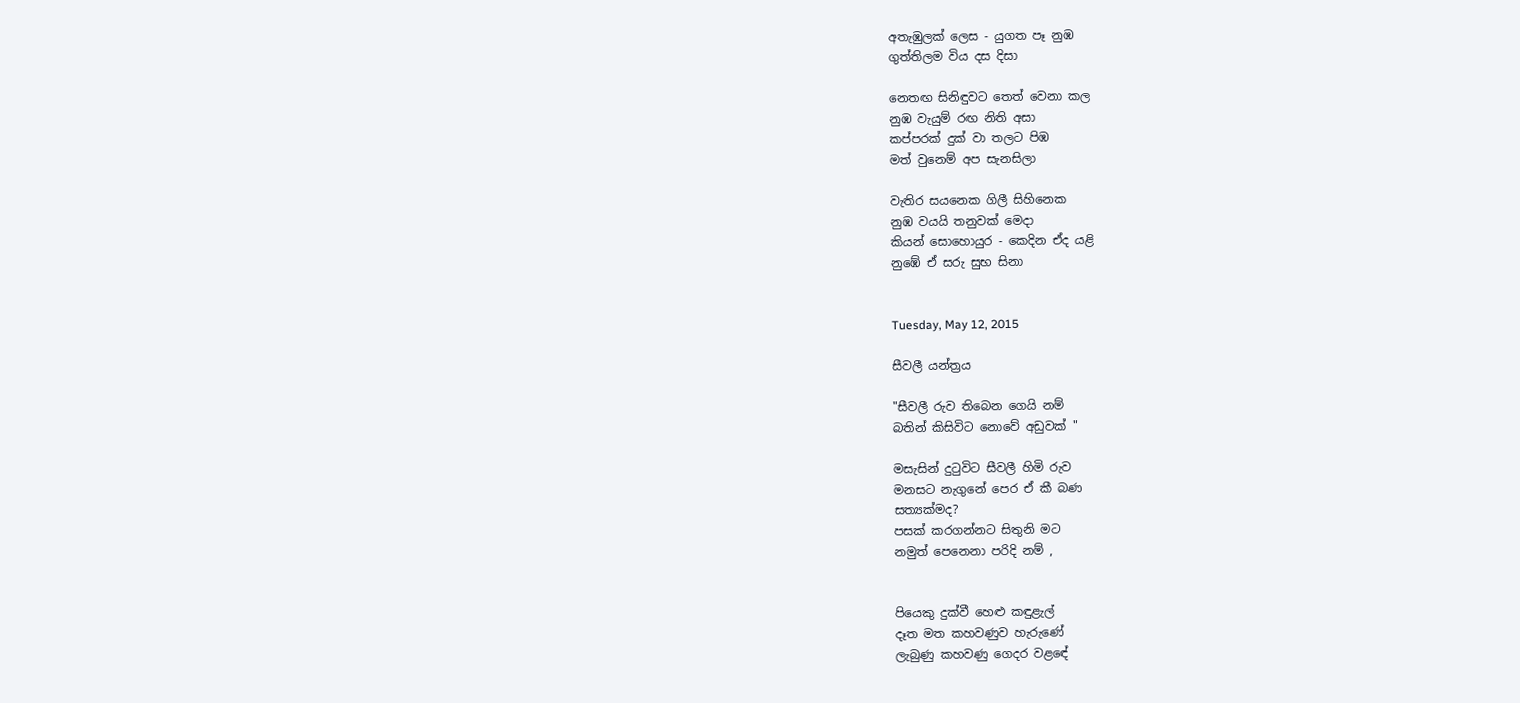අතැඹුලක් ලෙස - යුගත පෑ නුඹ
ගුත්තිලම විය දස දිසා

නෙතඟ සිනිඳුවට තෙත් වෙනා කල
නුඹ වැයුම් රඟ නිති අසා
කප්පරක් දුක් වා තලට පිඹ
මත් වුනෙම් අප සැනසිලා

වැතිර සයනෙක ගිලී සිහිනෙක
නුඹ වයයි තනුවක් මෙදා
කියන් සොහොයුර - කෙදින ඒද යළි
නුඹේ ඒ සරු සුභ සිනා


Tuesday, May 12, 2015

සීවලී යන්ත්‍රය

"සීවලී රුව තිබෙන ගෙයි නම්
බතින් කිසිවිට නොවේ අඩුවක් "

මසැසින් දුටුවිට සීවලී හිමි රුව
මනසට නැගුනේ පෙර ඒ කී බණ
සත්‍යක්මද?
පසක් කරගන්නට සිතුනි මට
නමුත් පෙනෙනා පරිදි නම් ,


පියෙකු දුක්වී හෙළු කඳුළැල්
දෑත මත කහවණුව හැරුණේ
ලැබුණු කහවණු ගෙදර වළඳේ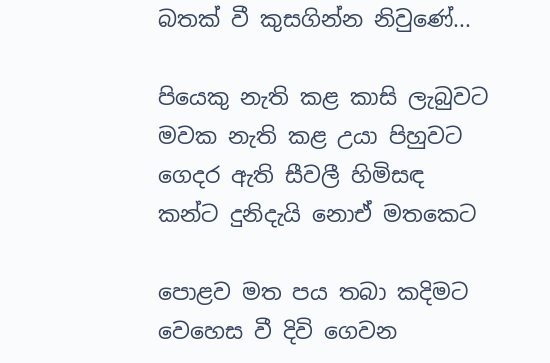බතක් වී කුසගින්න නිවුණේ...

පියෙකු නැති කළ කාසි ලැබුවට
මවක නැති කළ උයා පිහුවට
ගෙදර ඇති සීවලී හිමිසඳ
කන්ට දුනිදැයි නොඒ මතකෙට

පොළව මත පය තබා කදිමට
වෙහෙස වී දිවි ගෙවන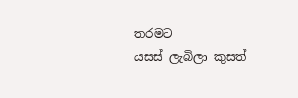තරමට
යසස් ලැබිලා කුසත්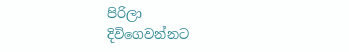පිරිලා
දිවිගෙවන්නට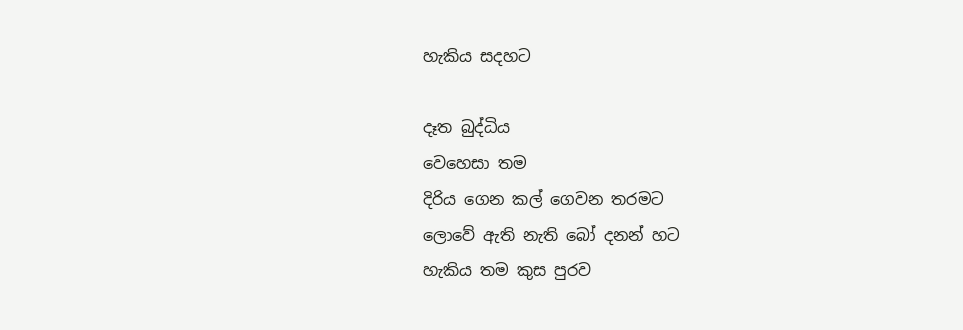හැකිය සදහට

දෑත බුද්ධිය
වෙහෙසා තම
දිරිය ගෙන කල් ගෙවන තරමට
ලොවේ ඇති නැති බෝ දනන් හට
හැකිය තම කුස පුරව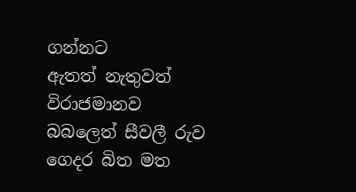ගන්නට
ඇතත් නැතුවත් විරාජමානව
බබලෙත් සීවලී රුව
ගෙදර බිත මත